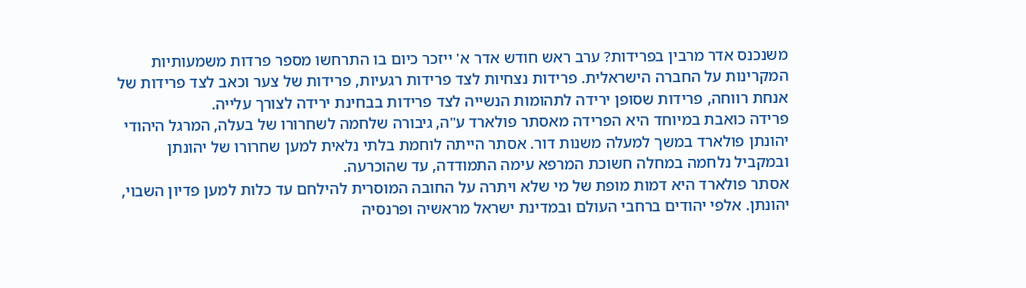משנכנס אדר מרבין בפרידות? ערב ראש חודש אדר א' ייזכר כיום בו התרחשו מספר פרדות משמעותיות המקרינות על החברה הישראלית. פרידות נצחיות לצד פרידות רגעיות, פרידות של צער וכאב לצד פרידות של אנחת רווחה, פרידות שסופן ירידה לתהומות הנשייה לצד פרידות בבחינת ירידה לצורך עלייה.
פרידה כואבת במיוחד היא הפרידה מאסתר פולארד ע"ה, גיבורה שלחמה לשחרורו של בעלה, המרגל היהודי יהונתן פולארד במשך למעלה משנות דור. אסתר הייתה לוחמת בלתי נלאית למען שחרורו של יהונתן ובמקביל נלחמה במחלה חשוכת המרפא עימה התמודדה, עד שהוכרעה.
אסתר פולארד היא דמות מופת של מי שלא ויתרה על החובה המוסרית להילחם עד כלות למען פדיון השבוי, יהונתן. אלפי יהודים ברחבי העולם ובמדינת ישראל מראשיה ופרנסיה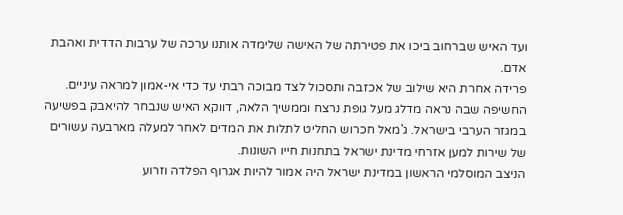ועד האיש שברחוב ביכו את פטירתה של האישה שלימדה אותנו ערכה של ערבות הדדית ואהבת אדם.
פרידה אחרת היא שילוב של אכזבה ותסכול לצד מבוכה רבתי עד כדי אי-אמון למראה עיניים. החשיפה שבה נראה מדלג מעל גופת נרצח וממשיך הלאה, דווקא האיש שנבחר להיאבק בפשיעה במגזר הערבי בישראל. ג'מאל חכרוש החליט לתלות את המדים לאחר למעלה מארבעה עשורים של שירות למען אזרחי מדינת ישראל בתחנות חייו השונות.
הניצב המוסלמי הראשון במדינת ישראל היה אמור להיות אגרוף הפלדה וזרוע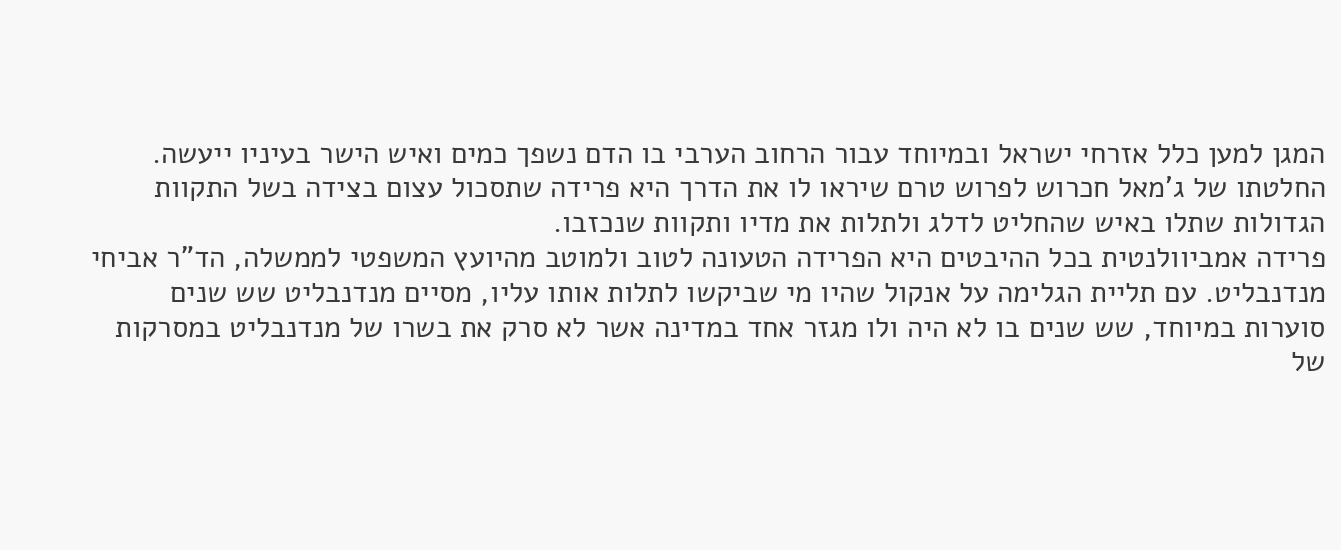המגן למען כלל אזרחי ישראל ובמיוחד עבור הרחוב הערבי בו הדם נשפך כמים ואיש הישר בעיניו ייעשה. החלטתו של ג'מאל חכרוש לפרוש טרם שיראו לו את הדרך היא פרידה שתסכול עצום בצידה בשל התקוות הגדולות שתלו באיש שהחליט לדלג ולתלות את מדיו ותקוות שנכזבו.
פרידה אמביוולנטית בכל ההיבטים היא הפרידה הטעונה לטוב ולמוטב מהיועץ המשפטי לממשלה, הד"ר אביחי מנדנבליט. עם תליית הגלימה על אנקול שהיו מי שביקשו לתלות אותו עליו, מסיים מנדנבליט שש שנים סוערות במיוחד, שש שנים בו לא היה ולו מגזר אחד במדינה אשר לא סרק את בשרו של מנדנבליט במסרקות של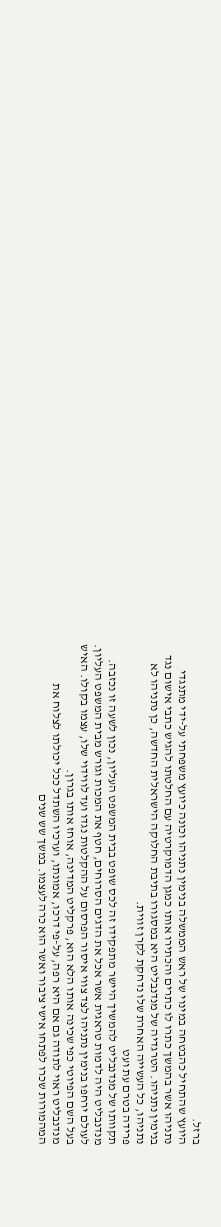ברזל.
היועץ שהתחיל כהבטחה במינוי של ראש הממשלה בנימין נתניהו וכונה כיועץ משפחתי על-ידי מתנגדי נתניהו אשר בהמשך כתרו לו כתרים והכתירו אותו כמגן הדמוקרטיה עם החלטתו להגיש כתבי אישום נגד בנימין נתניהו. הטרגדיה של מנדנבליט היא במסגורו בתיבת החלוקה הישראלית החדשה, כן נתניהו לא נתניהו, כל העשייה האחרת שלו נדחקת לקרן זווית.
פרידה בטרם עת ועט
תקוותו של מנדנבליט להמשיך היישר מתפקידו זה לכס שופט בבית המשפט העליון, נכון לשעה זו נכזבה. מנדנבליט היה לדמות טראגית אשר אכל את הדגים הסרוחים, חטף את המכות וגורש מבית המשפט העליון. לעולם ירחפו בנימין נתניהו לצד צווי איסור הפרסום על ההקלטות נגדו ועד לווידוי שלו, עצמו בקולו. האיש בעל השם הפיוטי כפי שכינה אותו הלא הוא, פרקליט המדינה, אוחז אותו בגרון.
מנדנבליט ראוי לתודה גם אם היא רפה, על-פי דרכו, אמונתו, וערכיו השתדל ככל יכולתו לצלוח את המהמורות שכרו לפתחו אישי ציבור ואשר הוא כרה לעצמו. במשך שש שנים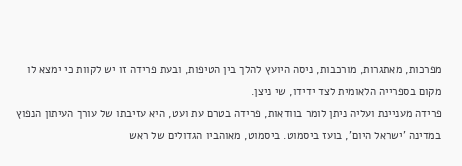מפרכות, מאתגרות, מורכבות, ניסה היועץ להלך בין הטיפות, ובעת פרידה זו יש לקוות כי ימצא לו מקום בספרייה הלאומית לצד ידידו, שי ניצן.
פרידה מעניינת ועליה ניתן לומר בוודאות, פרידה בטרם עת ועט, היא עזיבתו של עורך העיתון הנפוץ במדינה 'ישראל היום', בועז ביסמוט. ביסמוט, מאוהביו הגדולים של ראש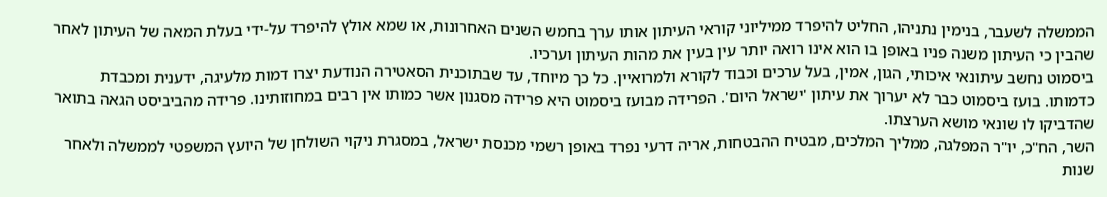הממשלה לשעבר, בנימין נתניהו, החליט להיפרד ממיליוני קוראי העיתון אותו ערך בחמש השנים האחרונות, או שמא אולץ להיפרד על-ידי בעלת המאה של העיתון לאחר שהבין כי העיתון משנה פניו באופן בו הוא אינו רואה יותר עין בעין את מהות העיתון וערכיו.
ביסמוט נחשב עיתונאי איכותי, הגון, אמין, בעל ערכים וכבוד לקורא ולמרואיין. כל כך מיוחד, עד שבתוכנית הסאטירה הנודעת יצרו דמות מלעיגה, ידענית ומכבדת כדמותו. בועז ביסמוט כבר לא יערוך את עיתון 'ישראל היום'. הפרידה מבועז ביסמוט היא פרידה מסגנון אשר כמותו אין רבים במחוזותינו. פרידה מהביביסט הגאה בתואר שהדביקו לו שונאי מושא הערצתו.
השר, הח"כ, יו"ר המפלגה, ממליך המלכים, מבטיח ההבטחות, אריה דרעי נפרד באופן רשמי מכנסת ישראל, במסגרת ניקוי השולחן של היועץ המשפטי לממשלה ולאחר שנות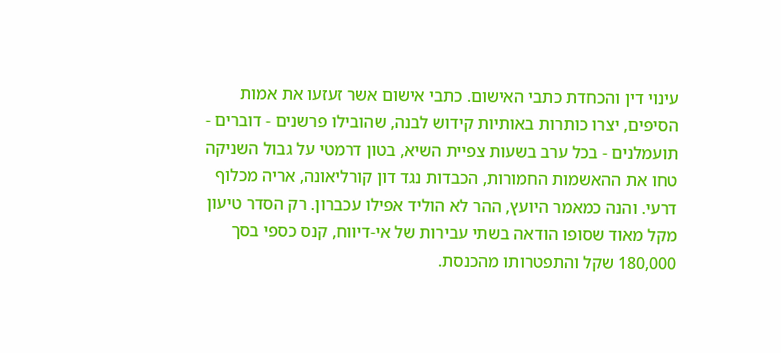עינוי דין והכחדת כתבי האישום. כתבי אישום אשר זעזעו את אמות הסיפים, יצרו כותרות באותיות קידוש לבנה, שהובילו פרשנים - דוברים - תועמלנים - בכל ערב בשעות צפיית השיא, בטון דרמטי על גבול השניקה טחו את ההאשמות החמורות, הכבדות נגד דון קורליאונה, אריה מכלוף דרעי. והנה כמאמר היועץ, ההר לא הוליד אפילו עכברון. רק הסדר טיעון מקל מאוד שסופו הודאה בשתי עבירות של אי-דיווח, קנס כספי בסך 180,000 שקל והתפטרותו מהכנסת.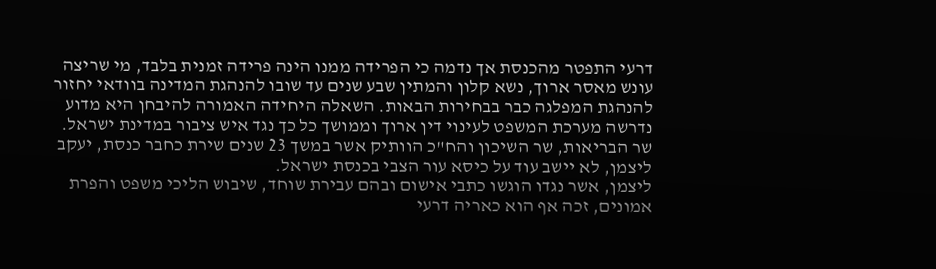דרעי התפטר מהכנסת אך נדמה כי הפרידה ממנו הינה פרידה זמנית בלבד, מי שריצה עונש מאסר ארוך, נשא קלון והמתין שבע שנים עד שובו להנהגת המדינה בוודאי יחזור להנהגת המפלגה כבר בבחירות הבאות. השאלה היחידה האמורה להיבחן היא מדוע נדרשה מערכת המשפט לעינוי דין ארוך וממושך כל כך נגד איש ציבור במדינת ישראל. שר הבריאות, שר השיכון והח"כ הוותיק אשר במשך 23 שנים שירת כחבר כנסת, יעקב ליצמן, לא יישב עוד על כיסא עור הצבי בכנסת ישראל.
ליצמן, אשר נגדו הוגשו כתבי אישום ובהם עבירת שוחד, שיבוש הליכי משפט והפרת אמונים, זכה אף הוא כאריה דרעי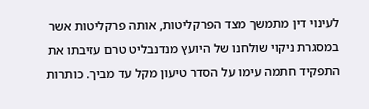לעינוי דין מתמשך מצד הפרקליטות, אותה פרקליטות אשר במסגרת ניקוי שולחנו של היועץ מנדנבליט טרם עזיבתו את התפקיד חתמה עימו על הסדר טיעון מקל עד מביך. כותרות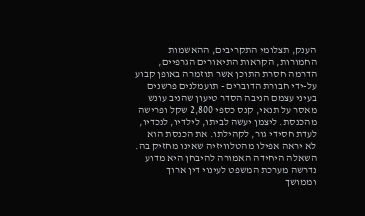הענק, תצלומי התקריבים, ההאשמות החמורות, הקראות התיאורים הגרפיים, הדרמה חסרת התוכן אשר תוזמרה באופן קבוע על-ידי חבורת הדוברים - תועמלנים פרשנים בעיני עצמם הניבה הסדר טיעון שהניב עונש מאסר על תנאי, קנס כספי 2,800 שקל ופרישה מהכנסת. ליצמן יעשה לביתו, לילדיו, לנכדיו, לעדת חסידי גור, לקהילתו. את הכנסת הוא לא יראה אפילו מהטלוויזיה שאינו מחזיק בה. השאלה היחידה האמורה להיבחן היא מדוע נדרשה מערכת המשפט לעינוי דין ארוך וממושך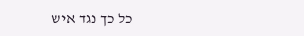כל כך נגד איש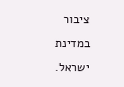ציבור במדינת ישראל.